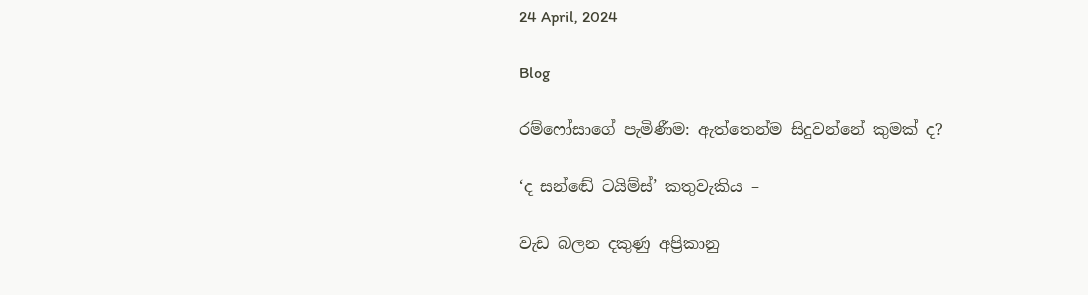24 April, 2024

Blog

රම්ෆෝසාගේ පැමිණීම: ඇත්තෙන්ම සිදුවන්නේ කුමක් ද?

‘ද සන්ඬේ ටයිම්ස්’ කතුවැකිය –

වැඩ බලන දකුණු අප්‍රිකානු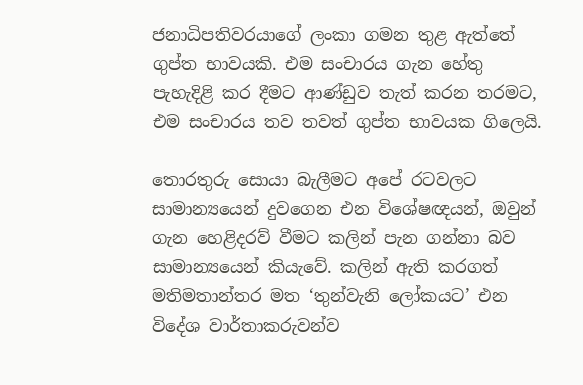ජනාධිපතිවරයාගේ ලංකා ගමන තුළ ඇත්තේ ගුප්ත භාවයකි. එම සංචාරය ගැන හේතු පැහැදිළි කර දීමට ආණ්ඩුව තැත් කරන තරමට, එම සංචාරය තව තවත් ගුප්ත භාවයක ගිලෙයි.

තොරතුරු සොයා බැලීමට අපේ රටවලට සාමාන්‍යයෙන් දුවගෙන එන විශේෂඥයන්, ඔවුන් ගැන හෙළිදරව් වීමට කලින් පැන ගන්නා බව සාමාන්‍යයෙන් කියැවේ. කලින් ඇති කරගත් මතිමතාන්තර මත ‘තුන්වැනි ලෝකයට’ එන විදේශ වාර්තාකරුවන්ව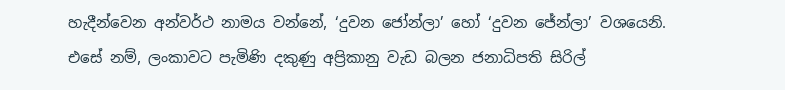හැදීන්වෙන අන්වර්ථ නාමය වන්නේ, ‘දුවන ජෝන්ලා’ හෝ ‘දුවන ජේන්ලා’ වශයෙනි. එසේ නම්, ලංකාවට පැමිණි දකුණු අප්‍රිකානු වැඩ බලන ජනාධිපති සිරිල්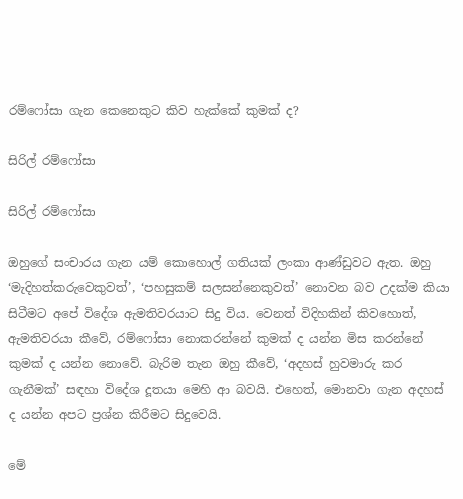රම්ෆෝසා ගැන කෙනෙකුට කිව හැක්කේ කුමක් ද?

සිරිල් රම්ෆෝසා

සිරිල් රම්ෆෝසා

ඔහුගේ සංචාරය ගැන යම් කොහොල් ගතියක් ලංකා ආණ්ඩුවට ඇත. ඔහු ‘මැදිහත්කරුවෙකුවත්’, ‘පහසුකම් සලසන්නෙකුවත්’ නොවන බව උදක්ම කියා සිටීමට අපේ විදේශ ඇමතිවරයාට සිදු විය. වෙනත් විදිහකින් කිවහොත්, ඇමතිවරයා කීවේ, රම්ෆෝසා නොකරන්නේ කුමක් ද යන්න මිස කරන්නේ කුමක් ද යන්න නොවේ. බැරිම තැන ඔහු කීවේ, ‘අදහස් හුවමාරු කර ගැනීමක්’ සඳහා විදේශ දූතයා මෙහි ආ බවයි. එහෙත්, මොනවා ගැන අදහස් ද යන්න අපට ප්‍රශ්න කිරීමට සිදුවෙයි.

මේ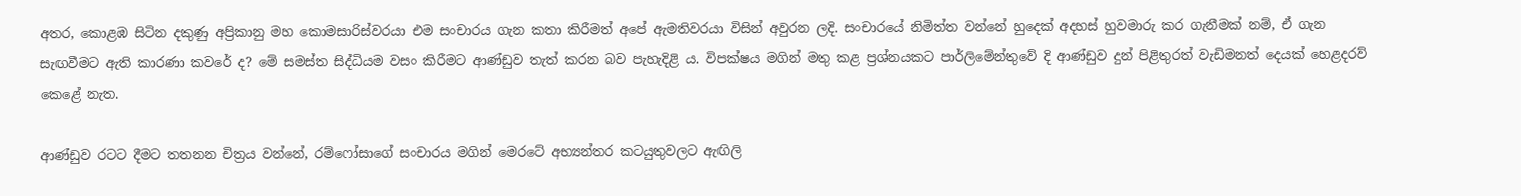අතර, කොළඹ සිටින දකුණු අප්‍රිකානු මහ කොමසාරිස්වරයා එම සංචාරය ගැන කතා කිරීමත් අපේ ඇමතිවරයා විසින් අවුරන ලදි. සංචාරයේ නිමිත්ත වන්නේ හුදෙක් අදහස් හුවමාරු කර ගැනීමක් නම්, ඒ ගැන සැඟවීමට ඇති කාරණා කවරේ ද? මේ සමස්ත සිද්ධියම වසං කිරීමට ආණ්ඩුව තැත් කරන බව පැහැදිළි ය. විපක්ෂය මගින් මතු කළ ප්‍රශ්නයකට පාර්ලිමේන්තුවේ දි ආණ්ඩුව දුන් පිළිතුරත් වැඩිමනත් දෙයක් හෙළදරව් කෙළේ නැත.

ආණ්ඩුව රටට දීමට තතනන චිත්‍රය වන්නේ, රම්ෆෝසාගේ සංචාරය මගින් මෙරටේ අභ්‍යන්තර කටයුතුවලට ඇඟිලි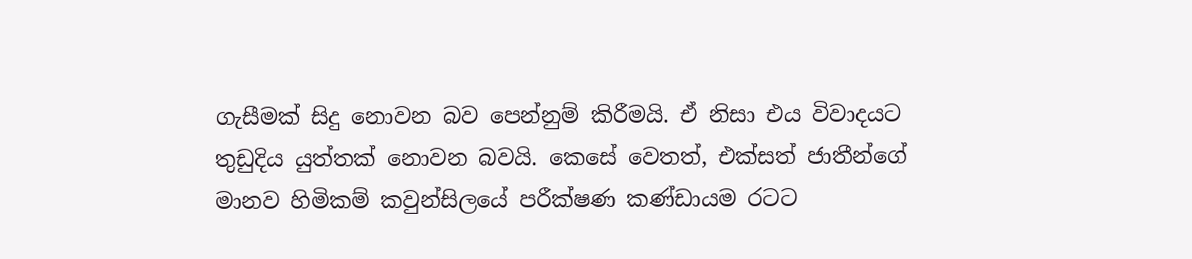ගැසීමක් සිදු නොවන බව පෙන්නුම් කිරීමයි. ඒ නිසා එය විවාදයට තුඩුදිය යුත්තක් නොවන බවයි. කෙසේ වෙතත්, එක්සත් ජාතීන්ගේ මානව හිමිකම් කවුන්සිලයේ පරීක්ෂණ කණ්ඩායම රටට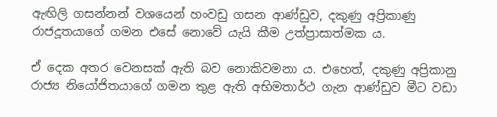ඇඟිලි ගසන්නන් වශයෙන් හංවඩු ගසන ආණ්ඩුව, දකුණු අප්‍රිකාණු රාජදූතයාගේ ගමන එසේ නොවේ යැයි කීම උත්ප්‍රාසාත්මක ය.

ඒ දෙක අතර වෙනසක් ඇති බව නොකිවමනා ය. එහෙත්, දකුණු අප්‍රිකානු රාජ්‍ය නියෝජිතයාගේ ගමන තුළ ඇති අභිමතාර්ථ ගැන ආණ්ඩුව මීට වඩා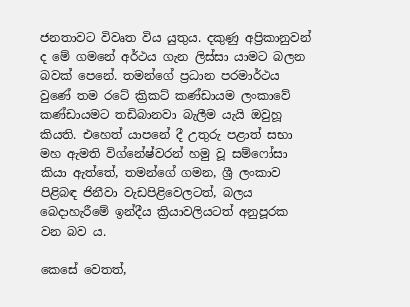ජනතාවට විවෘත විය යුතුය. දකුණු අප්‍රිකානුවන් ද මේ ගමනේ අර්ථය ගැන ලිස්සා යාමට බලන බවක් පෙනේ. තමන්ගේ ප්‍රධාන පරමාර්ථය වුණේ තම රටේ ක්‍රිකට් කණ්ඩායම ලංකාවේ කණ්ඩායමට තඩිබානවා බැලීම යැයි ඔවුහූ කියති. එහෙත් යාපනේ දී උතුරු පළාත් සභා මහ ඇමති විග්නේෂ්වරන් හමු වූ සම්ෆෝසා කියා ඇත්තේ, තමන්ගේ ගමන, ශ්‍රී ලංකාව පිළිබඳ ජිනීවා වැඩපිළිවෙලටත්, බලය බෙදාහැරීමේ ඉන්දීය ක්‍රියාවලියටත් අනුපූරක වන බව ය.

කෙසේ වෙතත්,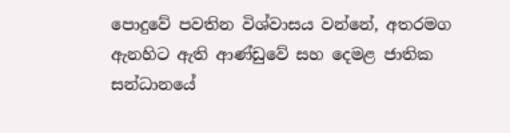පොදුවේ පවතින විශ්වාසය වන්නේ, අතරමග ඇනහිට ඇති ආණ්ඩුවේ සහ දෙමළ ජාතික සන්ධානයේ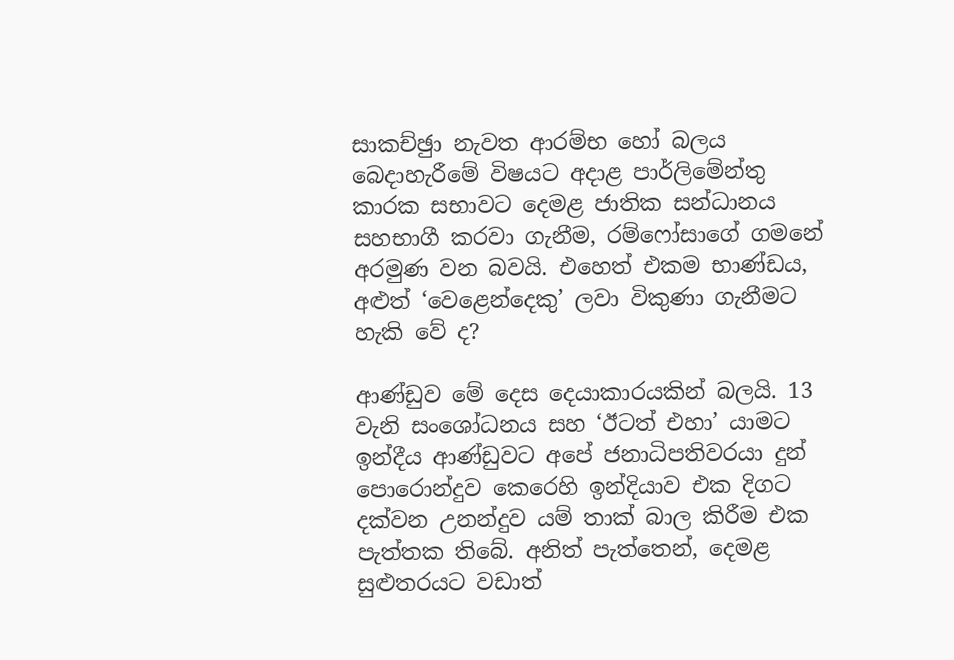සාකච්ඡුා නැවත ආරම්භ හෝ බලය බෙදාහැරීමේ විෂයට අදාළ පාර්ලිමේන්තු කාරක සභාවට දෙමළ ජාතික සන්ධානය සහභාගී කරවා ගැනීම, රම්ෆෝසාගේ ගමනේ අරමුණ වන බවයි. එහෙත් එකම භාණ්ඩය, අළුත් ‘වෙළෙන්දෙකු’ ලවා විකුණා ගැනීමට හැකි වේ ද?

ආණ්ඩුව මේ දෙස දෙයාකාරයකින් බලයි. 13 වැනි සංශෝධනය සහ ‘ඊටත් එහා’ යාමට ඉන්දීය ආණ්ඩුවට අපේ ජනාධිපතිවරයා දුන් පොරොන්දුව කෙරෙහි ඉන්දියාව එක දිගට දක්වන උනන්දුව යම් තාක් බාල කිරීම එක පැත්තක තිබේ. අනිත් පැත්තෙන්, දෙමළ සුළුතරයට වඩාත්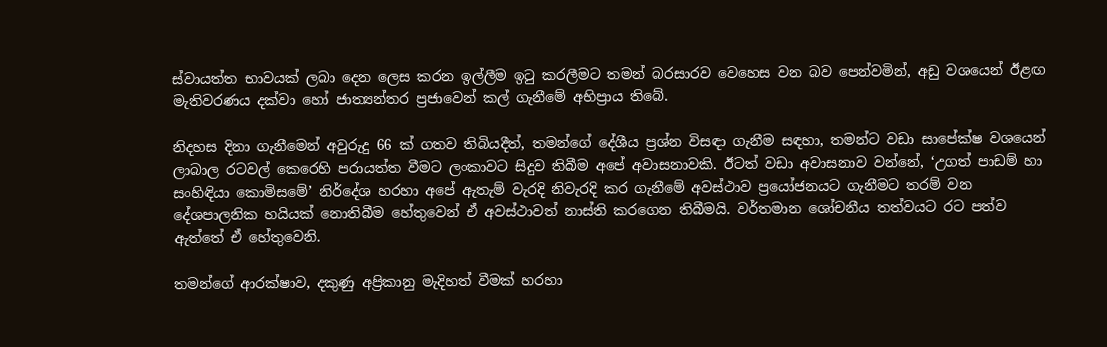ස්වායත්ත භාවයක් ලබා දෙන ලෙස කරන ඉල්ලීම ඉටු කරලීමට තමන් බරසාරව වෙහෙස වන බව පෙන්වමින්, අඩු වශයෙන් ඊළඟ මැතිවරණය දක්වා හෝ ජාත්‍යන්තර ප්‍රජාවෙන් කල් ගැනීමේ අභිප්‍රාය තිබේ.

නිදහස දිනා ගැනීමෙන් අවුරුදු 66 ක් ගතව තිබියදීත්, තමන්ගේ දේශීය ප්‍රශ්න විසඳා ගැනීම සඳහා, තමන්ට වඩා සාපේක්ෂ වශයෙන් ලාබාල රටවල් කෙරෙහි පරායත්ත වීමට ලංකාවට සිදුව තිබීම අපේ අවාසනාවකි. ඊටත් වඩා අවාසනාව වන්නේ, ‘උගත් පාඩම් හා සංහිඳියා කොමිසමේ’ නිර්දේශ හරහා අපේ ඇතැම් වැරදි නිවැරදි කර ගැනීමේ අවස්ථාව ප්‍රයෝජනයට ගැනීමට තරම් වන දේශපාලනික හයියක් නොතිබීම හේතුවෙන් ඒ අවස්ථාවත් නාස්ති කරගෙන තිබීමයි. වර්තමාන ශෝචනීය තත්වයට රට පත්ව ඇත්තේ ඒ හේතුවෙනි.

තමන්ගේ ආරක්ෂාව, දකුණු අප්‍රිකානු මැදිහත් වීමක් හරහා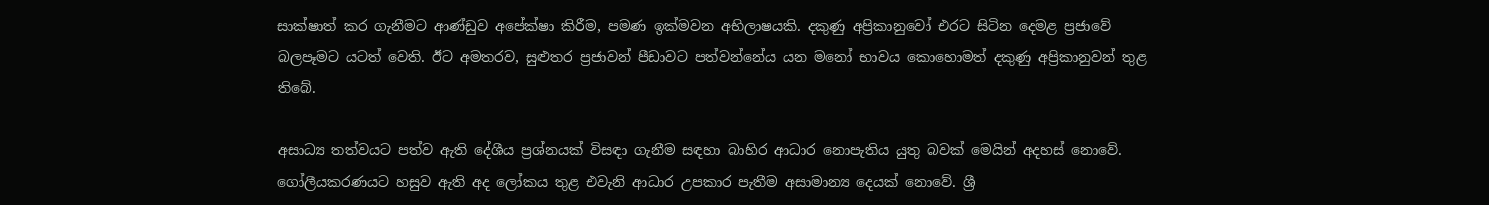සාක්ෂාත් කර ගැනීමට ආණ්ඩුව අපේක්ෂා කිරීම, පමණ ඉක්මවන අභිලාෂයකි. දකුණු අප්‍රිකානුවෝ එරට සිටින දෙමළ ප්‍රජාවේ බලපෑමට යටත් වෙති. ඊට අමතරව, සුළුතර ප්‍රජාවන් පීඩාවට පත්වන්නේය යන මනෝ භාවය කොහොමත් දකුණු අප්‍රිකානුවන් තුළ තිබේ.

අසාධ්‍ය තත්වයට පත්ව ඇති දේශීය ප්‍රශ්නයක් විසඳා ගැනීම සඳහා බාහිර ආධාර නොපැතිය යුතු බවක් මෙයින් අදහස් නොවේ. ගෝලීයකරණයට හසුව ඇති අද ලෝකය තුළ එවැනි ආධාර උපකාර පැතීම අසාමාන්‍ය දෙයක් නොවේ. ශ්‍රී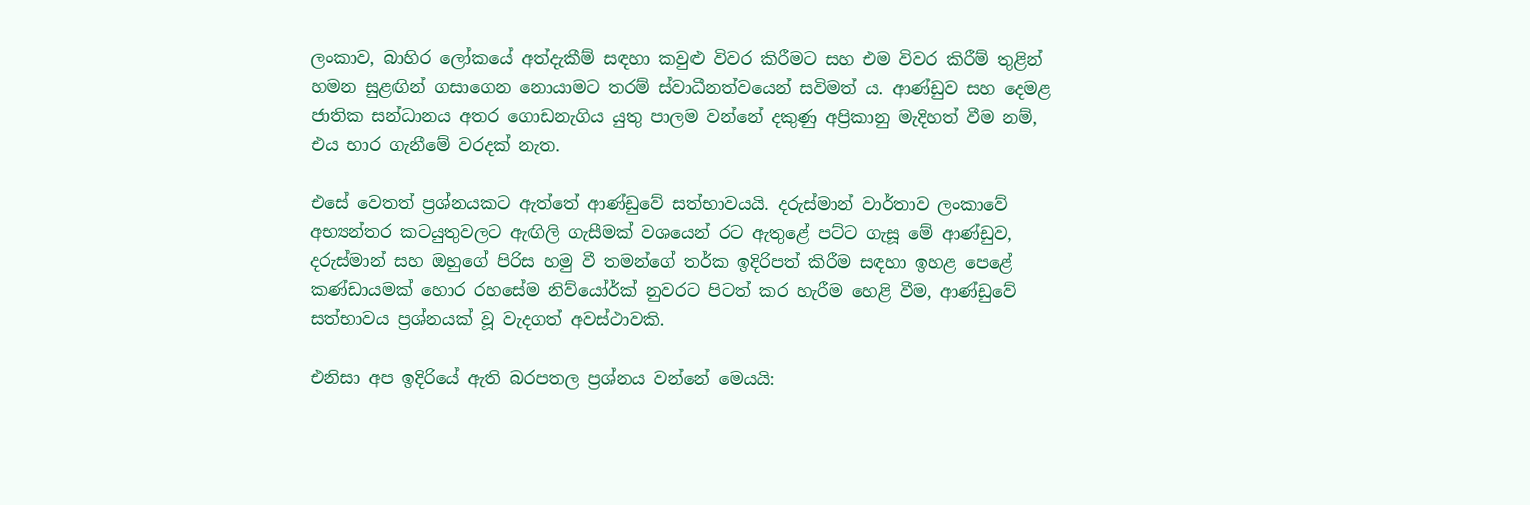ලංකාව, බාහිර ලෝකයේ අත්දැකීම් සඳහා කවුළු විවර කිරීමට සහ එම විවර කිරීම් තුළින් හමන සුළඟින් ගසාගෙන නොයාමට තරම් ස්වාධීනත්වයෙන් සවිමත් ය. ආණ්ඩුව සහ දෙමළ ජාතික සන්ධානය අතර ගොඩනැගිය යුතු පාලම වන්නේ දකුණු අප්‍රිකානු මැදිහත් වීම නම්, එය භාර ගැනීමේ වරදක් නැත.

එසේ වෙතත් ප්‍රශ්නයකට ඇත්තේ ආණ්ඩුවේ සත්භාවයයි. දරුස්මාන් වාර්තාව ලංකාවේ අභ්‍යන්තර කටයුතුවලට ඇඟිලි ගැසීමක් වශයෙන් රට ඇතුළේ පට්ට ගැසූ මේ ආණ්ඩුව, දරුස්මාන් සහ ඔහුගේ පිරිස හමු වී තමන්ගේ තර්ක ඉදිරිපත් කිරීම සඳහා ඉහළ පෙළේ කණ්ඩායමක් හොර රහසේම නිව්යෝර්ක් නුවරට පිටත් කර හැරීම හෙළි වීම, ආණ්ඩුවේ සත්භාවය ප්‍රශ්නයක් වූ වැදගත් අවස්ථාවකි.

එනිසා අප ඉදිරියේ ඇති බරපතල ප්‍රශ්නය වන්නේ මෙයයි: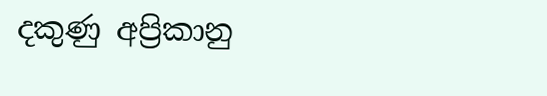දකුණු අප්‍රිකානු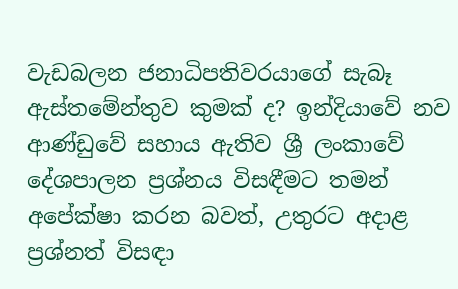වැඩබලන ජනාධිපතිවරයාගේ සැබෑ ඇස්තමේන්තුව කුමක් ද? ඉන්දියාවේ නව ආණ්ඩුවේ සහාය ඇතිව ශ්‍රී ලංකාවේ දේශපාලන ප්‍රශ්නය විසඳීමට තමන් අපේක්ෂා කරන බවත්, උතුරට අදාළ ප්‍රශ්නත් විසඳා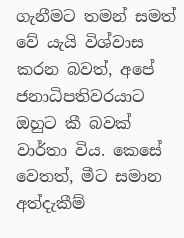ගැනීමට තමන් සමත් වේ යැයි විශ්වාස කරන බවත්, අපේ ජනාධිපතිවරයාට ඔහුට කී බවක් වාර්තා විය. කෙසේ වෙතත්, මීට සමාන අත්දැකීම්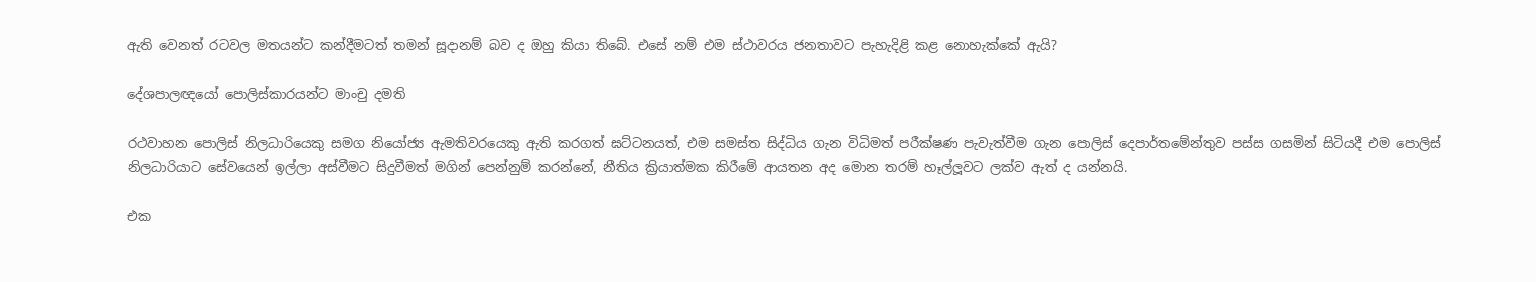ඇති වෙනත් රටවල මතයන්ට කන්දීමටත් තමන් සූදානම් බව ද ඔහු කියා තිබේ. එසේ නම් එම ස්ථාවරය ජනතාවට පැහැදිළි කළ නොහැක්කේ ඇයි?

දේශපාලඥයෝ පොලිස්කාරයන්ට මාංචු දමති

රථවාහන පොලිස් නිලධාරියෙකු සමග නියෝජ්‍ය ඇමතිවරයෙකු ඇති කරගත් ඝට්ටනයත්, එම සමස්ත සිද්ධිය ගැන විධිමත් පරීක්ෂණ පැවැත්වීම ගැන පොලිස් දෙපාර්තමේන්තුව පස්ස ගසමින් සිටියදී එම පොලිස් නිලධාරියාට සේවයෙන් ඉල්ලා අස්වීමට සිදුවීමත් මගින් පෙන්නුම් කරන්නේ, නීතිය ක්‍රියාත්මක කිරීමේ ආයතන අද මොන තරම් හෑල්ලූවට ලක්ව ඇත් ද යන්නයි.

එක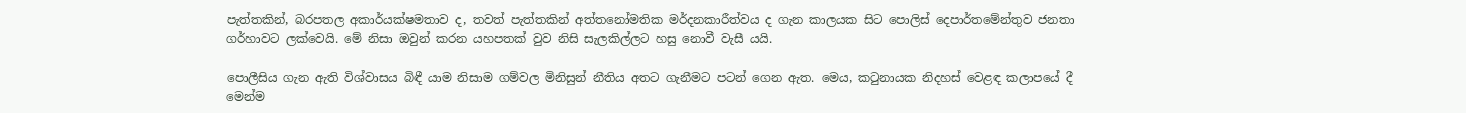පැත්තකින්, බරපතල අකාර්යක්ෂමතාව ද, තවත් පැත්තකින් අත්තනෝමතික මර්දනකාරීත්වය ද ගැන කාලයක සිට පොලිස් දෙපාර්තමේන්තුව ජනතා ගර්හාවට ලක්වෙයි. මේ නිසා ඔවුන් කරන යහපතක් වුව නිසි සැලකිල්ලට හසු නොවී වැසී යයි.

පොලීසිය ගැන ඇති විශ්වාසය බිඳී යාම නිසාම ගම්වල මිනිසුන් නීතිය අතට ගැනීමට පටන් ගෙන ඇත. මෙය, කටුනායක නිදහස් වෙළඳ කලාපයේ දී මෙන්ම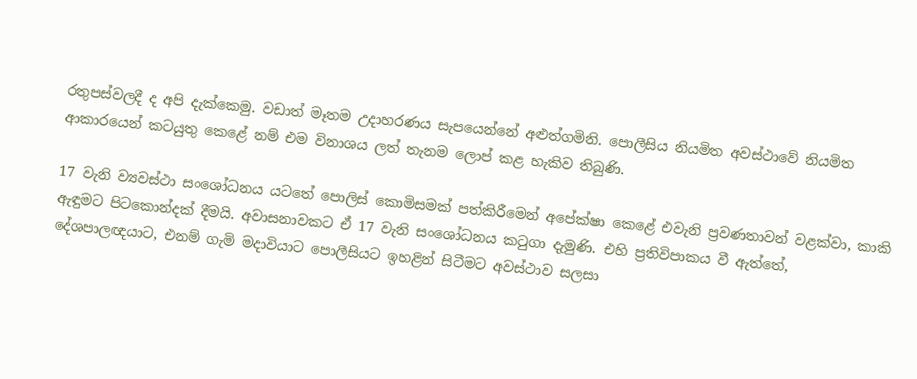රතුපස්වලදී ද අපි දැක්කෙමු. වඩාත් මෑතම උදාහරණය සැපයෙන්නේ අළුත්ගමිනි. පොලීසිය නියමිත අවස්ථාවේ නියමිත ආකාරයෙන් කටයුතු කෙළේ නම් එම විනාශය ලත් තැනම ලොප් කළ හැකිව තිබුණි.

17 වැනි ව්‍යවස්ථා සංශෝධනය යටතේ පොලිස් කොමිසමක් පත්කිරීමෙන් අපේක්ෂා කෙළේ එවැනි ප්‍රවණතාවන් වළක්වා, කාකි ඇඳුමට පිටකොන්දක් දීමයි. අවාසනාවකට ඒ 17 වැනි සංශෝධනය කටුගා දැමුණි. එහි ප්‍රතිවිපාකය වී ඇත්තේ, දේශපාලඥයාට, එනම් ගැමි මදාවියාට පොලීසියට ඉහළින් සිටීමට අවස්ථාව සලසා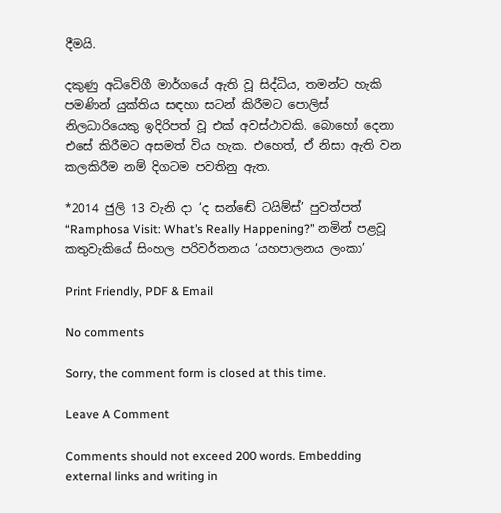දීමයි.

දකුණු අධිවේගී මාර්ගයේ ඇති වූ සිද්ධිය, තමන්ට හැකි පමණින් යුක්තිය සඳහා සටන් කිරීමට පොලිස් නිලධාරියෙකු ඉදිරිපත් වූ එක් අවස්ථාවකි. බොහෝ දෙනා එසේ කිරීමට අසමත් විය හැක. එහෙත්, ඒ නිසා ඇති වන කලකිරීම නම් දිගටම පවතිනු ඇත.

*2014 ජුලි 13 වැනි දා ‘ද සන්ඬේ ටයිම්ස්’ පුවත්පත්  “Ramphosa Visit: What’s Really Happening?” නමින් පළවූ කතුවැකියේ සිංහල පරිවර්තනය ‘යහපාලනය ලංකා’

Print Friendly, PDF & Email

No comments

Sorry, the comment form is closed at this time.

Leave A Comment

Comments should not exceed 200 words. Embedding external links and writing in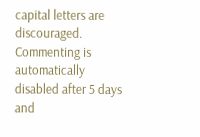capital letters are discouraged. Commenting is automatically disabled after 5 days and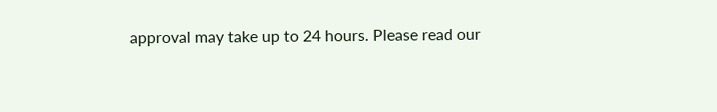approval may take up to 24 hours. Please read our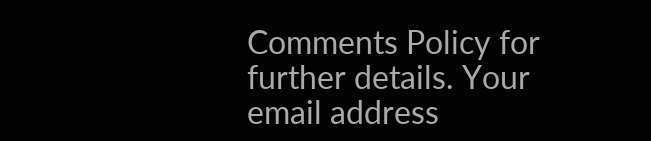Comments Policy for further details. Your email address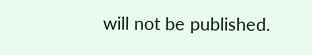will not be published.